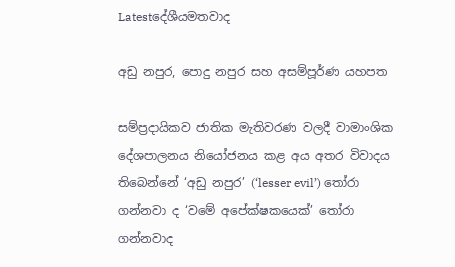Latestදේශීයමතවාද

අඩු නපුර, පොදු නපුර සහ අසම්පූර්ණ යහපත

සම්ප්‍රදායිකව ජාතික මැතිවරණ වලදී වාමාංශික දේශපාලනය නියෝජනය කළ අය අතර විවාදය තිබෙන්නේ ‘අඩු නපුර’ (‘lesser evil’) තෝරා ගන්නවා ද ‘වමේ අපේක්ෂකයෙක්’ තෝරා ගන්නවාද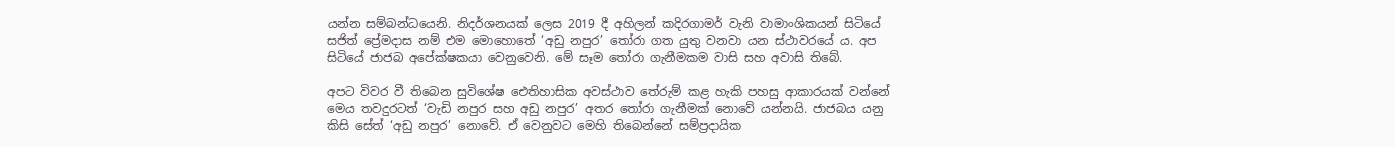යන්න සම්බන්ධයෙනි. නිදර්ශනයක් ලෙස 2019 දී අහිලන් කදිරගාමර් වැනි වාමාංශිකයන් සිටියේ සජිත් ප්‍රේමදාස නම් එම මොහොතේ ‘අඩු නපුර’ තෝරා ගත යුතු වනවා යන ස්ථාවරයේ ය. අප සිටියේ ජාජබ අපේක්ෂකයා වෙනුවෙනි. මේ සෑම තෝරා ගැනීමකම වාසි සහ අවාසි තිබේ.

අපට විවර වී තිබෙන සුවිශේෂ ඓතිහාසික අවස්ථාව තේරුම් කළ හැකි පහසු ආකාරයක් වන්නේ මෙය තවදුරටත් ‘වැඩි නපුර සහ අඩු නපුර’ අතර තෝරා ගැනීමක් නොවේ යන්නයි. ජාජබය යනු කිසි සේත් ‘අඩු නපුර’ නොවේ. ඒ වෙනුවට මෙහි තිබෙන්නේ සම්ප්‍රදායික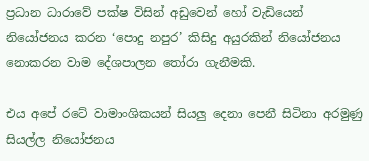ප්‍රධාන ධාරාවේ පක්ෂ විසින් අඩුවෙන් හෝ වැඩියෙන් නියෝජනය කරන ‘පොදු නපුර’ කිසිදු අයුරකින් නියෝජනය නොකරන වාම දේශපාලන තෝරා ගැනීමකි.

එය අපේ රටේ වාමාංශිකයන් සියලු දෙනා පෙනී සිටිනා අරමුණු සියල්ල නියෝජනය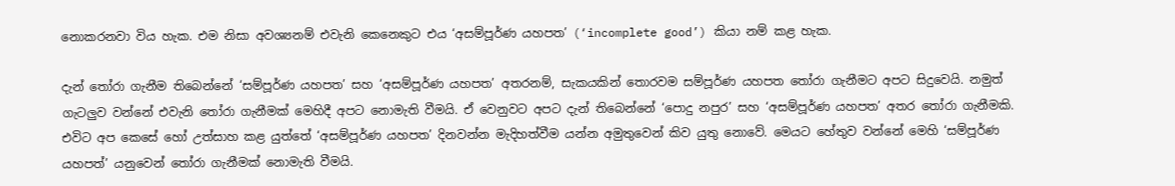නොකරනවා විය හැක. එම නිසා අවශ්‍යනම් එවැනි කෙනෙකුට එය ‘අසම්පූර්ණ යහපත’ (‘incomplete good’) කියා නම් කළ හැක.

දැන් තෝරා ගැනීම තිබෙන්නේ ‘සම්පූර්ණ යහපත’ සහ ‘අසම්පූර්ණ යහපත’ අතරනම්, සැකයකින් තොරවම සම්පූර්ණ යහපත තෝරා ගැනීමට අපට සිදුවෙයි. නමුත් ගැටලුව වන්නේ එවැනි තෝරා ගැනීමක් මෙහිදී අපට නොමැති වීමයි. ඒ වෙනුවට අපට දැන් තිබෙන්නේ ‘පොදු නපුර’ සහ ‘අසම්පූර්ණ යහපත’ අතර තෝරා ගැනීමකි. එවිට අප කෙසේ හෝ උත්සාහ කළ යුත්තේ ‘අසම්පූර්ණ යහපත’ දිනවන්න මැදිහත්වීම යන්න අමුතුවෙන් කිව යුතු නොවේ. මෙයට හේතුව වන්නේ මෙහි ‘සම්පූර්ණ යහපත්’ යනුවෙන් තෝරා ගැනීමක් නොමැති වීමයි.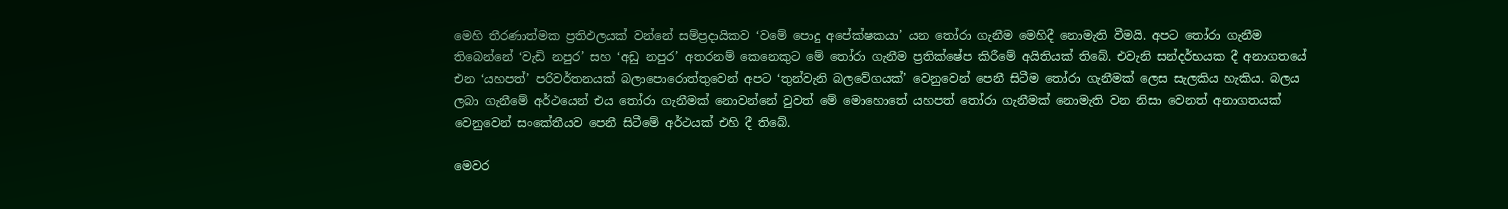මෙහි තීරණාත්මක ප්‍රතිඵලයක් වන්නේ සම්ප්‍රදායිකව ‘වමේ පොදු අපේක්ෂකයා’ යන තෝරා ගැනීම මෙහිදී නොමැති වීමයි. අපට තෝරා ගැනීම තිබෙන්නේ ‘වැඩි නපුර’ සහ ‘අඩු නපුර’ අතරනම් කෙනෙකුට මේ තෝරා ගැනීම ප්‍රතික්ෂේප කිරීමේ අයිතියක් තිබේ. එවැනි සන්දර්භයක දී අනාගතයේ එන ‘යහපත්’ පරිවර්තනයක් බලාපොරොත්තුවෙන් අපට ‘තුන්වැනි බලවේගයක්’ වෙනුවෙන් පෙනී සිටීම තෝරා ගැනීමක් ලෙස සැලකිය හැකිය. බලය ලබා ගැනීමේ අර්ථයෙන් එය තෝරා ගැනීමක් නොවන්නේ වුවත් මේ මොහොතේ යහපත් තෝරා ගැනීමක් නොමැති වන නිසා වෙනත් අනාගතයක් වෙනුවෙන් සංකේතීයව පෙනී සිටීමේ අර්ථයක් එහි දී තිබේ.

මෙවර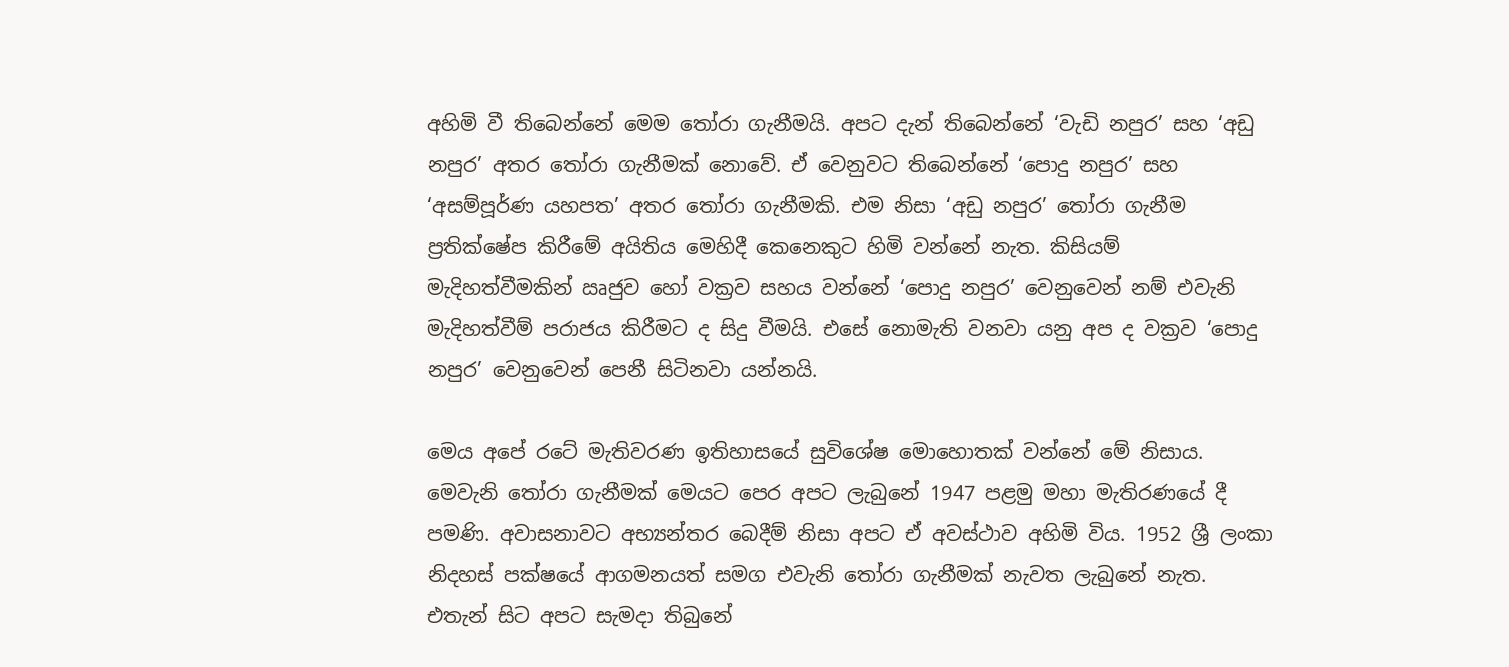අහිමි වී තිබෙන්නේ මෙම තෝරා ගැනීමයි. අපට දැන් තිබෙන්නේ ‘වැඩි නපුර’ සහ ‘අඩු නපුර’ අතර තෝරා ගැනීමක් නොවේ. ඒ වෙනුවට තිබෙන්නේ ‘පොදු නපුර’ සහ ‘අසම්පූර්ණ යහපත’ අතර තෝරා ගැනීමකි. එම නිසා ‘අඩු නපුර’ තෝරා ගැනීම ප්‍රතික්ෂේප කිරීමේ අයිතිය මෙහිදී කෙනෙකුට හිමි වන්නේ නැත. කිසියම් මැදිහත්වීමකින් ඍජුව හෝ වක්‍රව සහය වන්නේ ‘පොදු නපුර’ වෙනුවෙන් නම් එවැනි මැදිහත්වීම් පරාජය කිරීමට ද සිදු වීමයි. එසේ නොමැති වනවා යනු අප ද වක්‍රව ‘පොදු නපුර’ වෙනුවෙන් පෙනී සිටිනවා යන්නයි.

මෙය අපේ රටේ මැතිවරණ ඉතිහාසයේ සුවිශේෂ මොහොතක් වන්නේ මේ නිසාය. මෙවැනි තෝරා ගැනීමක් මෙයට පෙර අපට ලැබුනේ 1947 පළමු මහා මැතිරණයේ දී පමණි. අවාසනාවට අභ්‍යන්තර බෙදීම් නිසා අපට ඒ අවස්ථාව අහිමි විය. 1952 ශ්‍රී ලංකා නිදහස් පක්ෂයේ ආගමනයත් සමග එවැනි තෝරා ගැනීමක් නැවත ලැබුනේ නැත. එතැන් සිට අපට සැමදා තිබුනේ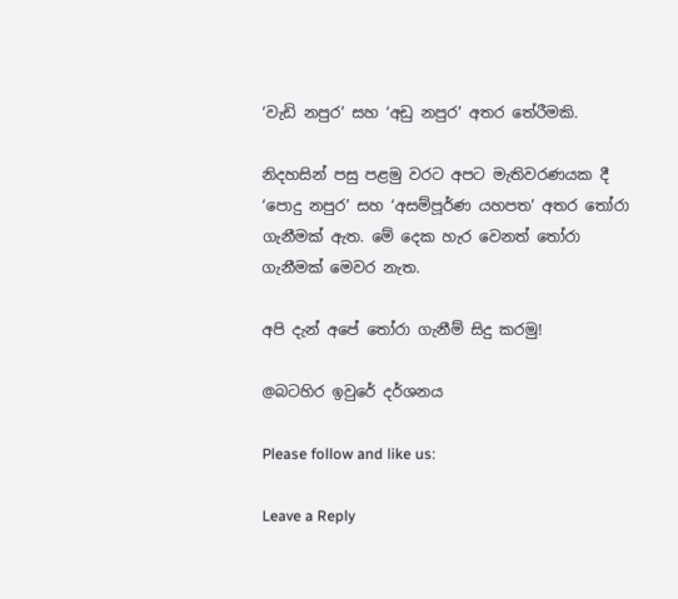‘වැඩි නපුර’ සහ ‘අඩු නපුර’ අතර තේරීමකි.

නිදහසින් පසු පළමු වරට අපට මැතිවරණයක දී ‘පොදු නපුර’ සහ ‘අසම්පූර්ණ යහපත’ අතර තෝරා ගැනීමක් ඇත. මේ දෙක හැර වෙනත් තෝරා ගැනීමක් මෙවර නැත.

අපි දැන් අපේ තෝරා ගැනීම් සිදු කරමු!

@බටහිර ඉවුරේ දර්ශනය

Please follow and like us:

Leave a Reply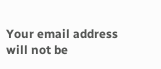Your email address will not be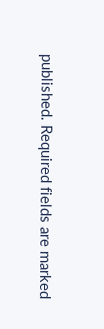published. Required fields are marked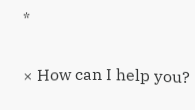*

× How can I help you?